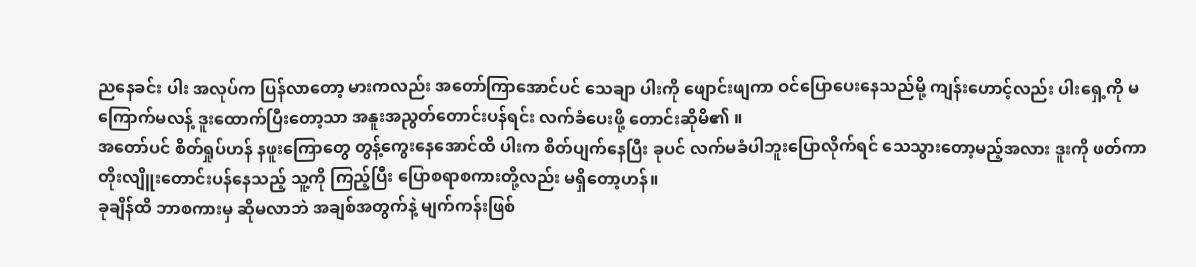ညနေခင်း ပါး အလုပ်က ပြန်လာတော့ မားကလည်း အတော်ကြာအောင်ပင် သေချာ ပါးကို ဖျောင်းဖျကာ ဝင်ပြောပေးနေသည်မို့ ကျန်းဟောင့်လည်း ပါးရှေ့ကို မကြောက်မလန့် ဒူးထောက်ပြီးတော့သာ အနူးအညွတ်တောင်းပန်ရင်း လက်ခံပေးဖို့ တောင်းဆိုမိ၏ ။
အတော်ပင် စိတ်ရှုပ်ဟန် နဖူးကြောတွေ တွန့်ကွေးနေအောင်ထိ ပါးက စိတ်ပျက်နေပြီး ခုပင် လက်မခံပါဘူးပြောလိုက်ရင် သေသွားတော့မည့်အလား ဒူးကို ဖတ်ကာ တိုးလျိူးတောင်းပန်နေသည့် သူ့ကို ကြည့်ပြီး ပြောစရာစကားတို့လည်း မရှိတော့ဟန်။
ခုချိန်ထိ ဘာစကားမှ ဆိုမလာဘဲ အချစ်အတွက်နဲ့ မျက်ကန်းဖြစ်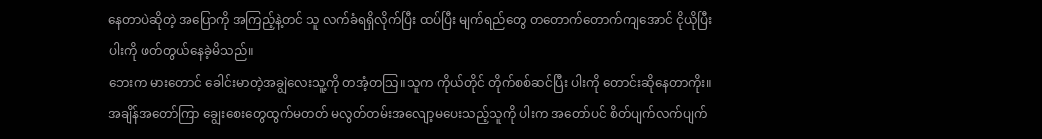နေတာပဲဆိုတဲ့ အပြောကို အကြည့်နဲ့တင် သူ လက်ခံရရှိလိုက်ပြီး ထပ်ပြီး မျက်ရည်တွေ တတောက်တောက်ကျအောင် ငိုယိုပြီး ပါးကို ဖတ်တွယ်နေခဲ့မိသည်။
ဘေးက မားတောင် ခေါင်းမာတဲ့အချွဲလေးသူ့ကို တအံ့တသြ။သူက ကိုယ်တိုင် တိုက်စစ်ဆင်ပြီး ပါးကို တောင်းဆိုနေတာကိုး။
အချိန်အတော်ကြာ ချွေးစေးတွေထွက်မတတ် မလွတ်တမ်းအလျော့မပေးသည့်သူကို ပါးက အတော်ပင် စိတ်ပျက်လက်ပျက်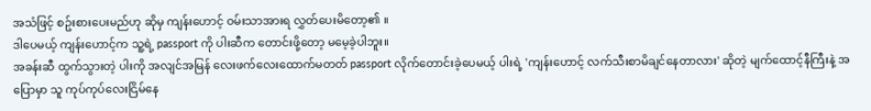အသံဖြင့် စဥ်းစားပေးမည်ဟု ဆိုမှ ကျန်းဟောင့် ဝမ်းသာအားရ လွှတ်ပေးမိတော့၏ ။
ဒါပေမယ့် ကျန်းဟောင့်က သူ့ရဲ့ passport ကို ပါးဆီက တောင်းဖို့တော့ မမေ့ခဲ့ပါဘူး။
အခန်းဆီ ထွက်သွားတဲ့ ပါးကို အလျင်အမြန် လေးဖက်လေးထောက်မတတ် passport လိုက်တောင်းခဲ့ပေမယ့် ပါးရဲ့ 'ကျန်းဟောင့် လက်သီးစာမိချင်နေတာလား' ဆိုတဲ့ မျက်ထောင့်နီကြီးနဲ့ အပြောမှာ သူ ကုပ်ကုပ်လေးငြိမ်နေ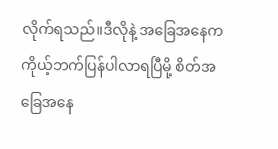လိုက်ရသည်။ဒီလိုနဲ့ အခြေအနေက ကိုယ့်ဘက်ပြန်ပါလာရပြီမို့ စိတ်အခြေအနေ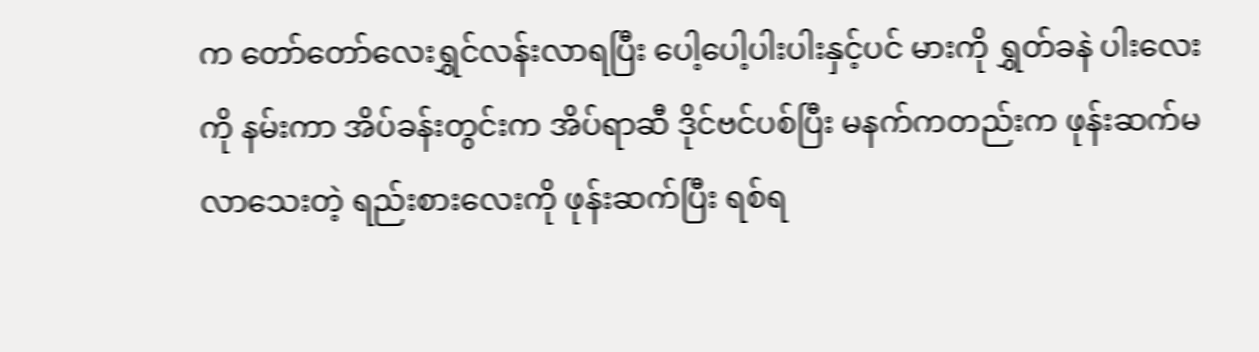က တော်တော်လေးရွှင်လန်းလာရပြီး ပေါ့ပေါ့ပါးပါးနှင့်ပင် မားကို ရွှတ်ခနဲ ပါးလေးကို နမ်းကာ အိပ်ခန်းတွင်းက အိပ်ရာဆီ ဒိုင်ဗင်ပစ်ပြီး မနက်ကတည်းက ဖုန်းဆက်မလာသေးတဲ့ ရည်းစားလေးကို ဖုန်းဆက်ပြီး ရစ်ရ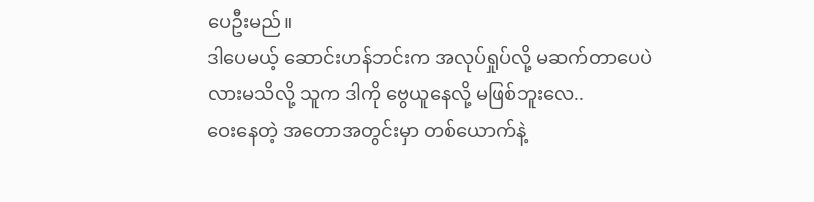ပေဦးမည်။
ဒါပေမယ့် ဆောင်းဟန်ဘင်းက အလုပ်ရှုပ်လို့ မဆက်တာပေပဲလားမသိလို့ သူက ဒါကို ဗွေယူနေလို့ မဖြစ်ဘူးလေ..
ဝေးနေတဲ့ အတောအတွင်းမှာ တစ်ယောက်နဲ့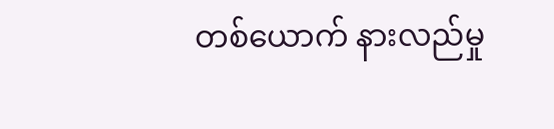တစ်ယောက် နားလည်မှု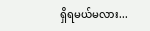ရှိရမယ်မလား...